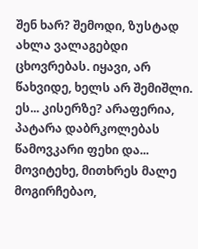შენ ხარ? შემოდი, ზუსტად ახლა ვალაგებდი ცხოვრებას. იყავი, არ წახვიდე, ხელს არ შემიშლი. ეს... კისერზე? არაფერია, პატარა დაბრკოლებას წამოვკარი ფეხი და... მოვიტეხე, მითხრეს მალე მოგირჩებაო,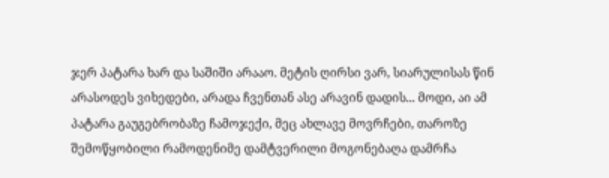ჯერ პატარა ხარ და საშიში არააო. მეტის ღირსი ვარ, სიარულისას წინ არასოდეს ვიხედები, არადა ჩვენთან ასე არავინ დადის... მოდი, აი ამ პატარა გაუგებრობაზე ჩამოჯექი, მეც ახლავე მოვრჩები, თაროზე შემოწყობილი რამოდენიმე დამტვერილი მოგონებაღა დამრჩა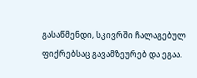გასაწმენდი, სკივრში ჩალაგებულ ფიქრებსაც გავამზეურებ და ეგაა.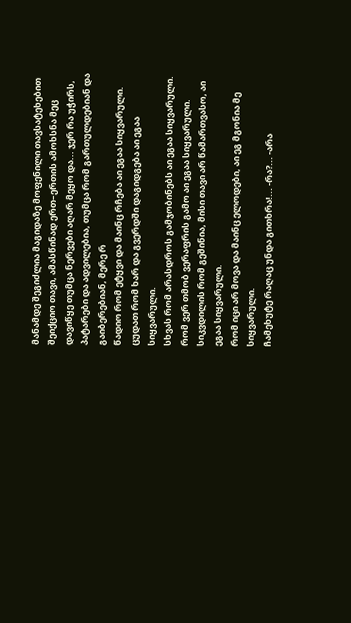მანამდე შეგიძლია მაგიდაზე მოფენილი თავსატეხებით შეიქციო თავი, ამასწინად ერთ–ერთის ამოხსნა მეც დავიწყე თუმცა ნერვები აღარ მეყო და... ჯერ რა უჭირს, პატარები და ადვილებია, თუმცა რომ გართულდებიან და გაიბერებიან, მერე რ
წადიო რომ ეტყვი და მაინც რჩება აი ეგაა სიყვარული.
ცუდათ რომ ხარ და გვერდში დაგიდგება აი ეგაა სიყვარული.
სხვას რომ არასდროს გამჯობინებს აი ეგაა სიყვარული.
რომ ვერ თმობ ვერაფრის გამო აი ეგაა სიყვარული.
სიკვდილის რომ გეშინია, მისი თავი არ წამართვასო, აი ეგაა სიყვარული.
რომ იცი არ მოვა და მაინც ელოდები, აი ეგ მგონია მე სიყვარული.
ჩამეხუტე რაღაც უნდა გითხრა!... -რა?... -არა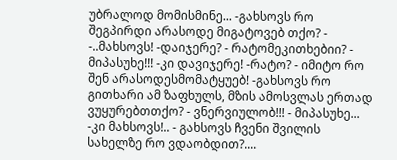უბრალოდ მომისმინე... -გახსოვს რო შეგპირდი არასოდე მიგატოვებ თქო? - -..მახსოვს! -დაიჯერე? - რატომეკითხებიი? - მიპასუხე!!! -კი დავიჯერე! -რატო? - იმიტო რო შენ არასოდესმომატყუებ! -გახსოვს რო გითხარი ამ ზაფხულს, მზის ამოსვლას ერთად ვუყურებთთქო? - ვნერვიულობ!!! - მიპასუხე... -კი მახსოვს!.. - გახსოვს ჩვენი შვილის სახელზე რო ვდაობდით?....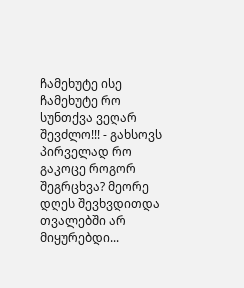ჩამეხუტე ისე ჩამეხუტე რო სუნთქვა ვეღარ შევძლო!!! - გახსოვს პირველად რო გაკოცე როგორ შეგრცხვა? მეორე დღეს შევხვდითდა თვალებში არ მიყურებდი...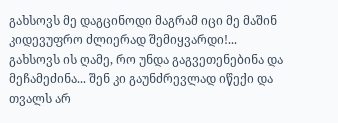გახსოვს მე დაგცინოდი მაგრამ იცი მე მაშინ კიდევუფრო ძლიერად შემიყვარდი!... გახსოვს ის ღამე, რო უნდა გაგვეთენებინა და მეჩამეძინა... შენ კი გაუნძრევლად იწექი და თვალს არ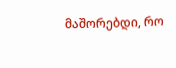მაშორებდი, რო